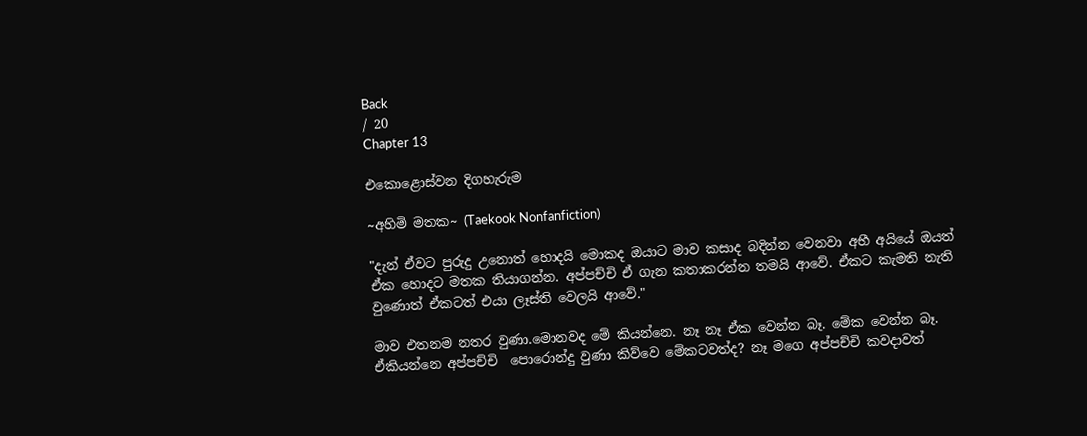Back
/ 20
Chapter 13

එකොළොස්වන දිගහැරුම

~අහිමි මතක~ (Taekook Nonfanfiction)

"දැන් ඒවට පුරුදු උනොත් හොදයි මොකද ඔයාට මාව කසාද බදින්න වෙනවා අභී අයියේ ඔයත් ඒක හොදට මතක තියාගන්න. අප්පච්චි ඒ ගැන කතාකරන්න තමයි ආවේ. ඒකට කැමති නැති වුණොත් ඒකටත් එයා ලෑස්ති වෙලයි ආවේ."

මාව එතනම නතර වුණා.මොනවද මේ කියන්නෙ. නෑ නෑ ඒක වෙන්න බෑ. මේක වෙන්න බෑ. ඒකියන්නෙ අප්පච්චි  පොරොන්දු වුණා කිව්වෙ මේකටවත්ද? නෑ මගෙ අප්පච්චි කවදාවත්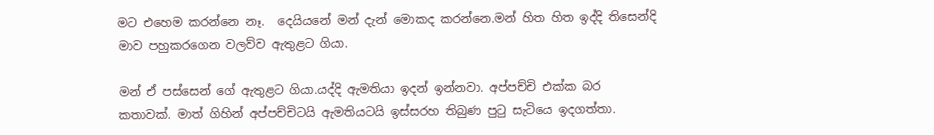මට එහෙම කරන්නෙ නෑ.  දෙයියනේ මන් දැන් මොකද කරන්නෙ.මන් හිත හිත ඉද්දි තිසෙන්දි මාව පහුකරගෙන වලව්ව ඇතුළට ගියා.

මන් ඒ පස්සෙන් ගේ ඇතුළට ගියා.යද්දි ඇමතියා ඉදන් ඉන්නවා. අප්පච්චි එක්ක බර කතාවක්. මාත් ගිහින් අප්පච්චිටයි ඇමතියටයි ඉස්සරහ තිබුණ පුටු සැටියෙ ඉදගත්තා.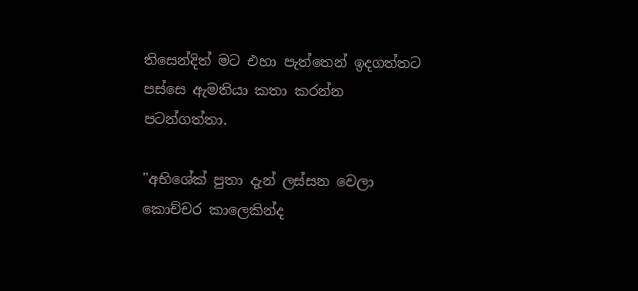තිසෙන්දිත් මට එහා පැත්තෙන් ඉදගත්තට පස්සෙ ඇමතියා කතා කරන්න පටන්ගත්තා.

"අභිශේක් පුතා දැන් ලස්සන වෙලා කොච්චර කාලෙකින්ද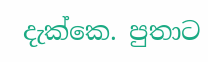දැක්කෙ. පුතාට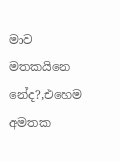මාව මතකයිනෙ නේද?,එහෙම අමතක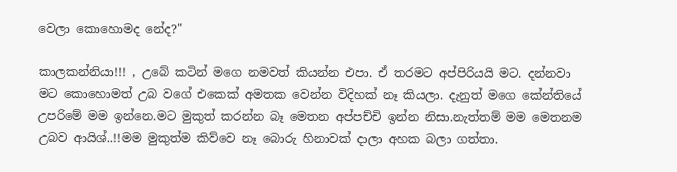වෙලා කොහොමද නේද?"

කාලකන්නියා!!! , උබේ කටින් මගෙ නමවත් කියන්න එපා. ඒ තරමට අප්පිරියයි මට. දන්නවා මට කොහොමත් උබ වගේ එකෙක් අමතක වෙන්න විදිහක් නෑ කියලා. දැනුත් මගෙ කේන්තියේ උපරිමේ මම ඉන්නෙ.මට මුකුත් කරන්න බෑ මෙතන අප්පච්චි ඉන්න නිසා.නැත්තම් මම මෙතනම උබව ආයිශ්..!!මම මුකුත්ම කිව්වෙ නෑ බොරු හිනාවක් දාලා අහක බලා ගත්තා.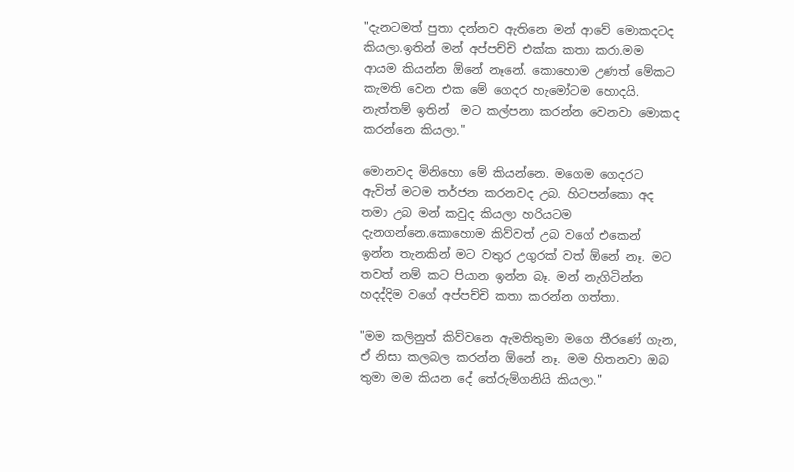"දැනටමත් පුතා දන්නව ඇතිනෙ මන් ආවේ මොකදටද කියලා.ඉතින් මන් අප්පච්චි එක්ක කතා කරා.මම ආයම කියන්න ඕනේ නෑනේ. කොහොම උණත් මේකට කැමති වෙන එක මේ ගෙදර හැමෝටම හොදයි. නැත්තම් ඉතින්  මට කල්පනා කරන්න වෙනවා මොකද කරන්නෙ කියලා."

මොනවද මිනිහො මේ කියන්නෙ. මගෙම ගෙදරට ඇවිත් මටම තර්ජන කරනවද උබ. හිටපන්කො අද තමා උබ මන් කවුද කියලා හරියටම දැනගන්නෙ.කොහොම කිව්වත් උබ වගේ එකෙන් ඉන්න තැනකින් මට වතුර උගුරක් වත් ඕනේ නෑ. මට තවත් නම් කට පියාන ඉන්න බෑ. මන් නැගිටින්න හදද්දිම වගේ අප්පච්චි කතා කරන්න ගත්තා.

"මම කලිනුත් කිව්වනෙ ඇමතිතුමා මගෙ තීරණේ ගැන, ඒ නිසා කලබල කරන්න ඕනේ නෑ. මම හිතනවා ඔබ තුමා මම කියන දේ තේරුම්ගනියි කියලා."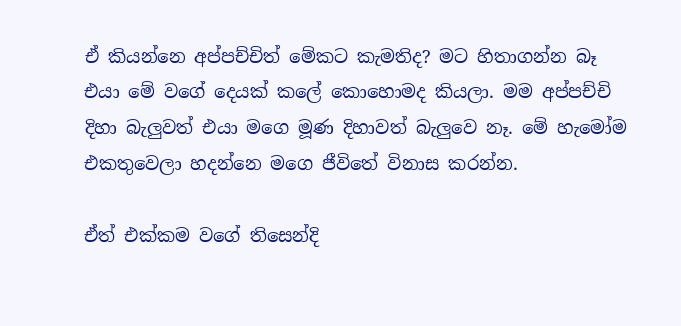ඒ කියන්නෙ අප්පච්චිත් මේකට කැමතිද? මට හිතාගන්න බෑ එයා මේ වගේ දෙයක් කලේ කොහොමද කියලා. මම අප්පච්චි දිහා බැලුවත් එයා මගෙ මූණ දිහාවත් බැලුවෙ නෑ. මේ හැමෝම එකතුවෙලා හදන්නෙ මගෙ ජීවිතේ විනාස කරන්න.

ඒත් එක්කම වගේ තිසෙන්දි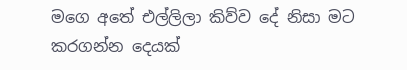මගෙ අතේ එල්ලිලා කිව්ව දේ නිසා මට කරගන්න දෙයක්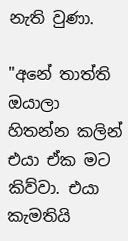නැති වුණා.

"අනේ තාත්ති ඔයාලා හිතන්න කලින් එයා ඒක මට කිව්වා. එයා කැමතියි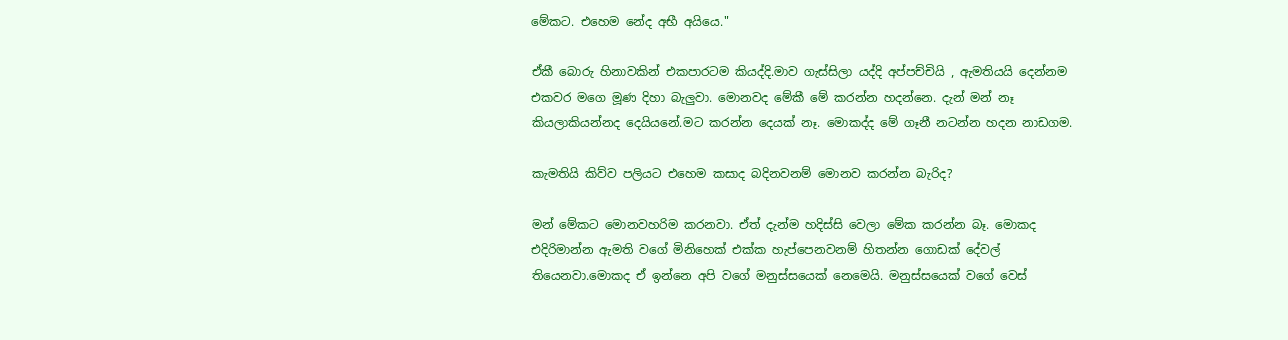මේකට. එහෙම නේද අභී අයියෙ."

ඒකී බොරු හිනාවකින් එකපාරටම කියද්දි.මාව ගැස්සිලා යද්දි අප්පච්චියි , ඇමතියයි දෙන්නම එකවර මගෙ මූණ දිහා බැලුවා. මොනවද මේකී මේ කරන්න හදන්නෙ. දැන් මන් නෑ කියලාකියන්නද දෙයියනේ.මට කරන්න දෙයක් නෑ. මොකද්ද මේ ගෑනී නටන්න හදන නාඩගම.

කැමතියි කිව්ව පලියට එහෙම කසාද බදිනවනම් මොනව කරන්න බැරිද?

මන් මේකට මොනවහරිම කරනවා. ඒත් දැන්ම හදිස්සි වෙලා මේක කරන්න බෑ. මොකද එදිරිමාන්න ඇමති වගේ මිනිහෙක් එක්ක හැප්පෙනවනම් හිතන්න ගොඩක් දේවල් තියෙනවා.මොකද ඒ ඉන්නෙ අපි වගේ මනුස්සයෙක් නෙමෙයි. මනුස්සයෙක් වගේ වෙස්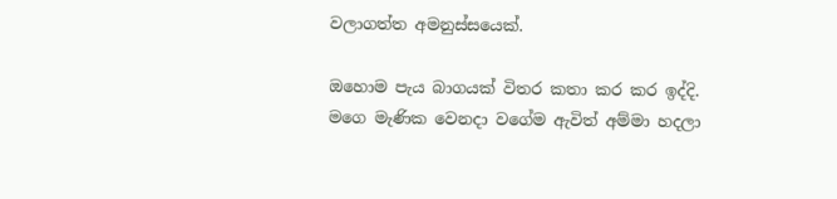වලාගත්ත අමනුස්සයෙක්.

ඔහොම පැය බාගයක් විතර කතා කර කර ඉද්දි. මගෙ මැණික වෙනදා වගේම ඇවිත් අම්මා හදලා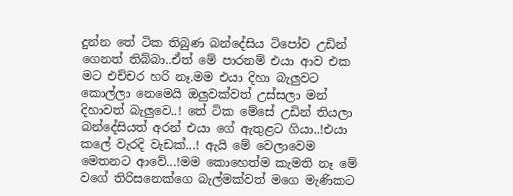දුන්න තේ ටික තිබුණ බන්දේසිය ටිපෝව උඩින් ගෙනත් තිබ්බා..ඒත් මේ පාරනම් එයා ආව එක මට එච්චර හරි නෑ.මම එයා දිහා බැලුවට කොල්ලා නෙමෙයි ඔලුවක්වත් උස්සලා මන් දිහාවත් බැලුවෙ..! තේ ටික මේසේ උඩින් තියලා බන්දේසියත් අරන් එයා ගේ ඇතුළට ගියා..!එයා කලේ වැරදි වැඩක්...! ඇයි මේ වෙලාවෙම මෙතනට ආවේ...!මම කොහෙත්ම කැමති නෑ මේ වගේ තිරිසනෙක්ගෙ බැල්මක්වත් මගෙ මැණිකට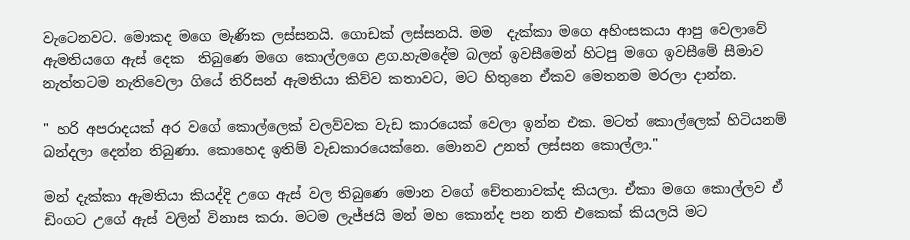වැටෙනවට. මොකද මගෙ මැණික ලස්සනයි. ගොඩක් ලස්සනයි. මම  දැක්කා මගෙ අහිංසකයා ආපු වෙලාවේ ඇමතියගෙ ඇස් දෙක  තිබුණෙ මගෙ කොල්ලගෙ ළග.හැමදේම බලන් ඉවසීමෙන් හිටපු මගෙ ඉවසීමේ සීමාව නැත්තටම නැතිවෙලා ගියේ තිරිසන් ඇමතියා කිව්ව කතාවට, මට හිතුනෙ ඒකව මෙතනම මරලා දාන්න.

" හරි අපරාදයක් අර වගේ කොල්ලෙක් වලව්වක වැඩ කාරයෙක් වෙලා ඉන්න එක. මටත් කොල්ලෙක් හිටියනම් බන්දලා දෙන්න තිබුණා. කොහෙද ඉතිම් වැඩකාරයෙක්නෙ. මොනව උනත් ලස්සන කොල්ලා."

මන් දැක්කා ඇමතියා කියද්දි උගෙ ඇස් වල තිබුණෙ මොන වගේ චේතනාවක්ද කියලා. ඒකා මගෙ කොල්ලව ඒ ඩිංගට උගේ ඇස් වලින් විනාස කරා. මටම ලැජ්ජයි මන් මහ කොන්ද පන නති එකෙක් කියලයි මට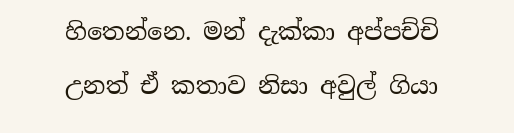හිතෙන්නෙ. මන් දැක්කා අප්පච්චි උනත් ඒ කතාව නිසා අවුල් ගියා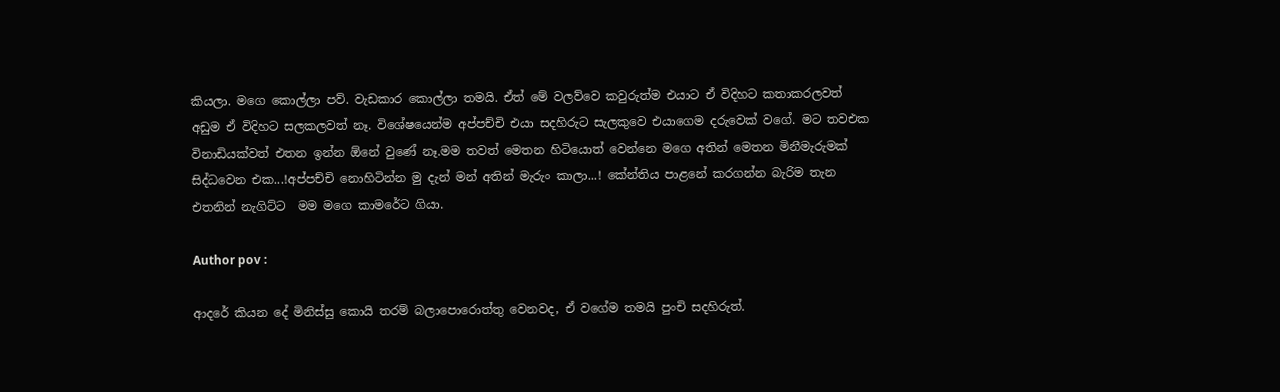කියලා. මගෙ කොල්ලා පව්. වැඩකාර කොල්ලා තමයි. ඒත් මේ වලව්වෙ කවුරුත්ම එයාට ඒ විදිහට කතාකරලවත් අඩුම ඒ විදිහට සලකලවත් නෑ. විශේෂයෙන්ම අප්පච්චි එයා සදහිරුට සැලකුවෙ එයාගෙම දරුවෙක් වගේ. මට තවඑක විනාඩියක්වත් එතන ඉන්න ඕනේ වුණේ නෑ.මම තවත් මෙතන හිටියොත් වෙන්නෙ මගෙ අතින් මෙතන මිනීමැරුමක් සිද්ධවෙන එක...!අප්පච්චි නොහිටින්න මු දැන් මන් අතින් මැරුං කාලා...! කේන්තිය පාළනේ කරගන්න බැරිම තැන එතනින් නැගිට්ට  මම මගෙ කාමරේට ගියා.

Author pov :

ආදරේ කියන දේ මිනිස්සු කොයි තරම් බලාපොරොත්තු වෙනවද, ඒ වගේම තමයි පුංචි සදහිරුත්.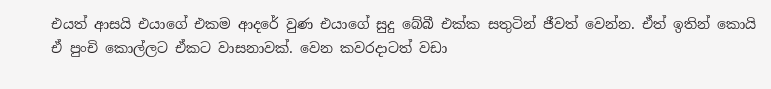එයත් ආසයි එයාගේ එකම ආදරේ වුණ එයාගේ සුදු බේබී එක්ක සතුටින් ජීවත් වෙන්න. ඒත් ඉතින් කොයි ඒ පුංචි කොල්ලට ඒකට වාසනාවක්. වෙන කවරදාටත් වඩා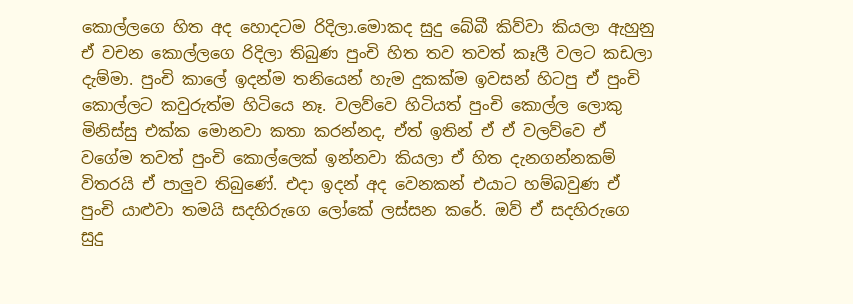කොල්ලගෙ හිත අද හොදටම රිදිලා.මොකද සුදු බේබී කිව්වා කියලා ඇහුනු ඒ වචන කොල්ලගෙ රිදිලා තිබුණ පුංචි හිත තව තවත් කෑලී වලට කඩලා දැම්මා. පුංචි කාලේ ඉදන්ම තනියෙන් හැම දුකක්ම ඉවසන් හිටපු ඒ පුංචි කොල්ලට කවුරුත්ම හිටියෙ නෑ. වලව්වෙ හිටියත් පුංචි කොල්ල ලොකු මිනිස්සු එක්ක මොනවා කතා කරන්නද, ඒත් ඉතින් ඒ ඒ වලව්වෙ ඒ වගේම තවත් පුංචි කොල්ලෙක් ඉන්නවා කියලා ඒ හිත දැනගන්නකම් විතරයි ඒ පාලුව තිබුණේ. එදා ඉදන් අද වෙනකන් එයාට හම්බවුණ ඒ පුංචි යාළුවා තමයි සදහිරුගෙ ලෝකේ ලස්සන කරේ. ඔව් ඒ සදහිරුගෙ සුදු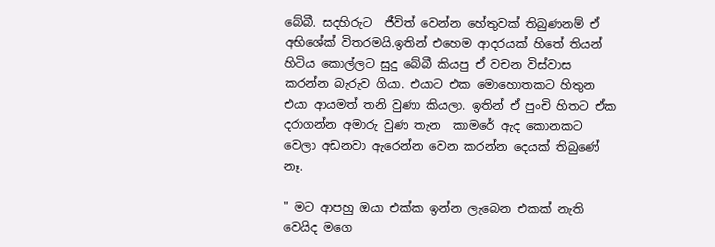බේබී. සදහිරුට  ජීවිත් වෙන්න හේතුවක් තිබුණනම් ඒ අභිශේක් විතරමයි.ඉතින් එහෙම ආදරයක් හිතේ තියන් හිටිය කොල්ලට සුදු බේබී කියපු ඒ වචන විස්වාස කරන්න බැරුව ගියා. එයාට එක මොහොතකට හිතුන එයා ආයමත් තනි වුණා කියලා. ඉතින් ඒ පුංචි හිතට ඒක දරාගන්න අමාරු වුණ තැන  කාමරේ ඇද කොනකට වෙලා අඩනවා ඇරෙන්න වෙන කරන්න දෙයක් තිබුණේ නෑ.

" මට ආපහු ඔයා එක්ක ඉන්න ලැබෙන එකක් නැති වෙයිද මගෙ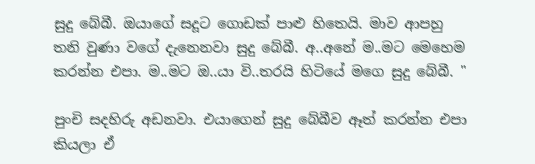සුදු බේබී. ඔයාගේ සදූට ගොඩක් පාළු හිතෙයි. මාව ආපහු තනි වුණා වගේ දැනෙනවා සුදු බේබී. අ..අනේ ම..මට මෙහෙම කරන්න එපා. ම..මට ඔ..යා වි..තරයි හිටියේ මගෙ සුදු බේබී. "

පුංචි සදහිරු අඩනවා. එයාගෙන් සුදු බේබීව ඈත් කරන්න එපා කියලා ඒ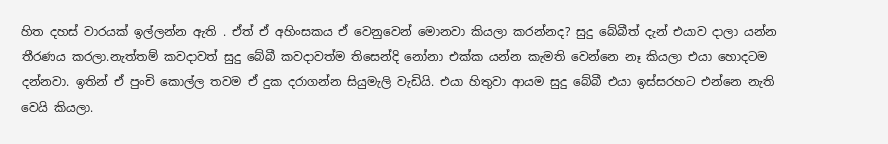හිත දහස් වාරයක් ඉල්ලන්න ඇති . ඒත් ඒ අහිංසකය ඒ වෙනුවෙන් මොනවා කියලා කරන්නද? සුදු බේබීත් දැන් එයාව දාලා යන්න තීරණය කරලා.නැත්තම් කවදාවත් සුදු බේබී කවදාවත්ම තිසෙන්දි නෝනා එක්ක යන්න කැමති වෙන්නෙ නෑ කියලා එයා හොදටම දන්නවා. ඉතින් ඒ පුංචි කොල්ල තවම ඒ දුක දරාගන්න සියුමැලි වැඩියි. එයා හිතුවා ආයම සුදු බේබී එයා ඉස්සරහට එන්නෙ නැති වෙයි කියලා.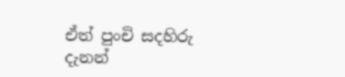ඒත් පුංචි සදහිරු දැනන්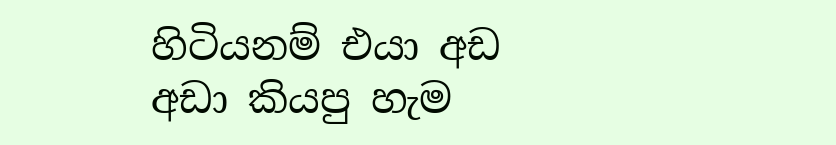හිටියනම් එයා අඩ අඩා කියපු හැම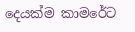දෙයක්ම කාමරේට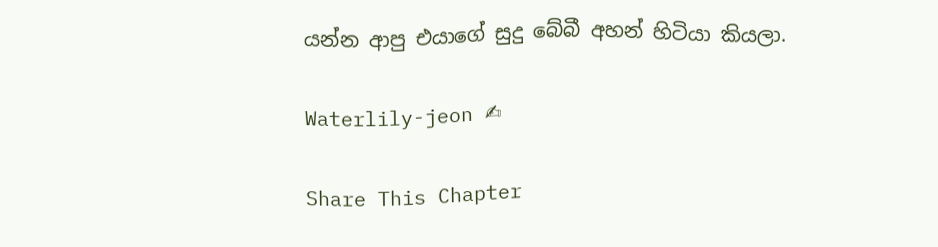යන්න ආපු එයාගේ සුදු බේබී අහන් හිටියා කියලා.

Waterlily-jeon ✍

Share This Chapter